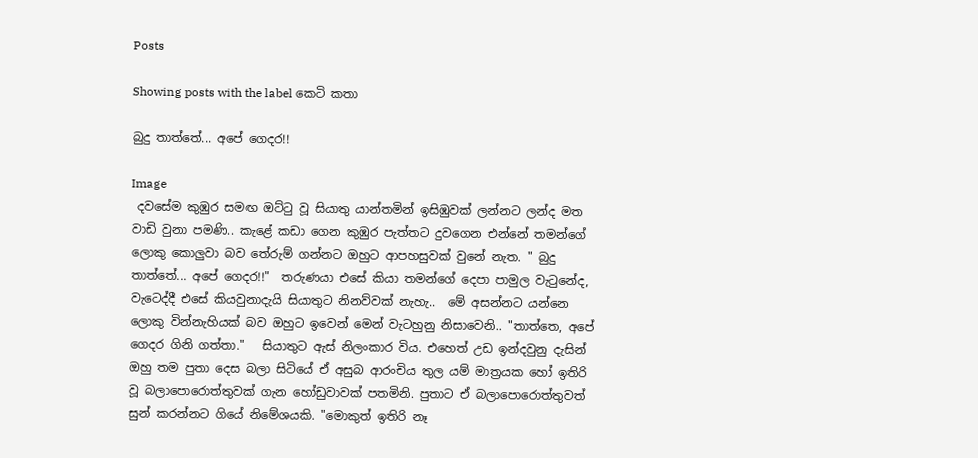Posts

Showing posts with the label කෙටි කතා

බුදු තාත්තේ... අපේ ගෙදර!!

Image
 දවසේම කුඹුර සමඟ ඔට්ටු වූ සියාතු යාන්තමින් ඉසිඹුවක් ලන්නට ලන්ද මත වාඩි වුනා පමණි.. කැළේ කඩා ගෙන කුඹුර පැත්තට දුවගෙන එන්නේ තමන්ගේ ලොකු කොලුවා බව තේරුම් ගන්නට ඔහුට ආපහසුවක් වුනේ නැත. " බුදු තාත්තේ... අපේ ගෙදර!!"  තරුණයා එසේ කියා තමන්ගේ දෙපා පාමුල වැටුනේද, වැටෙද්දී එසේ කියවුනාදැයි සියාතුට නිනව්වක් නැහැ..  මේ අසන්නට යන්නෙ ලොකු වින්නැහියක් බව ඔහුට ඉවෙන් මෙන් වැටහුනු නිසාවෙනි.. "තාත්තෙ, අපේ ගෙදර ගිනි ගත්තා."   සියාතුට ඇස් නිලංකාර විය. එහෙත් උඩ ඉන්දවුනු දැසින් ඔහු තම පුතා දෙස බලා සිටියේ ඒ අසුබ ආරංචිය තුල යම් මාත්‍රයක හෝ ඉතිරි වූ බලාපොරොත්තුවක් ගැන හෝඩුවාවක් පතමිනි. පුතාට ඒ බලාපොරොත්තුවත් සුන් කරන්නට ගියේ නිමේශයකි. "මොකුත් ඉතිරි නෑ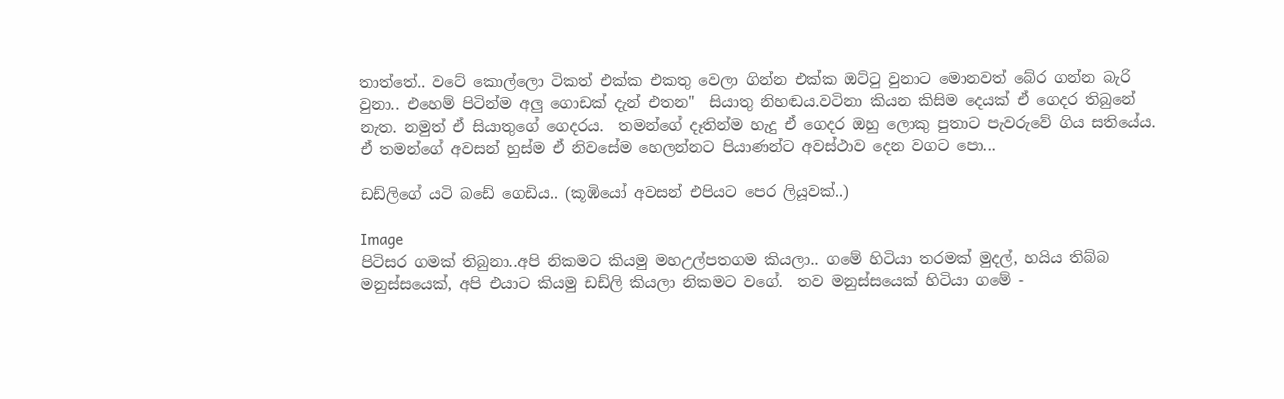තාත්තේ.. වටේ කොල්ලො ටිකත් එක්ක එකතු වෙලා ගින්න එක්ක ඔට්ටු වුනාට මොනවත් බේර ගන්න බැරි වුනා.. එහෙම් පිටින්ම අලු ගොඩක් දැන් එතන"  සියාතු නිහඬය.වටිනා කියන කිසිම දෙයක් ඒ ගෙදර තිබුනේ නැත. නමුත් ඒ සියාතුගේ ගෙදරය.  තමන්ගේ දෑතින්ම හැදු ඒ ගෙදර ඔහු ලොකු පුතාට පැවරුවේ ගිය සතියේය. ඒ තමන්ගේ අවසන් හුස්ම ඒ නිවසේම හෙලන්නට පියාණන්ට අවස්ථාව දෙන වගට පො...

ඩඩ්ලිගේ යටි බඩේ ගෙඩිය.. (කූඹියෝ අවසන් එපියට පෙර ලියූවක්..)

Image
පිටිසර ගමක් තිබුනා..අපි නිකමට කියමු මහඋල්පතගම කියලා.. ගමේ හිටියා තරමක් මුදල්, හයිය තිබ්බ මනුස්සයෙක්, අපි එයාට කියමු ඩඩ්ලි කියලා නිකමට වගේ.  තව මනුස්සයෙක් හිටියා ගමේ -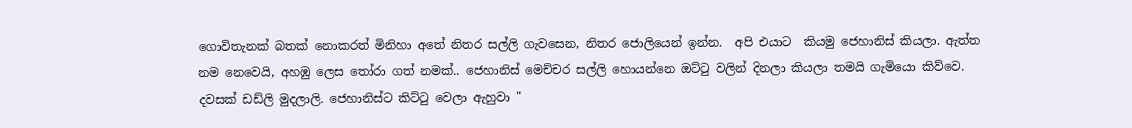ගොවිතැනක් බතක් නොකරත් මිනිහා අතේ නිතර සල්ලි ගැවසෙන, නිතර ජොලියෙන් ඉන්න.  අපි එයාට  කියමු ජෙහානිස් කියලා. ඇත්ත නම නෙවෙයි, අහඹු ලෙස තෝරා ගත් නමක්.. ජෙහානිස් මෙච්චර සල්ලි හොයන්නෙ ඔට්ටු වලින් දිනලා කියලා තමයි ගැමියො කිව්වෙ.  දවසක් ඩඩ්ලි මුදලාලි. ජෙහානිස්ට කිට්ටු වෙලා ඇහුවා "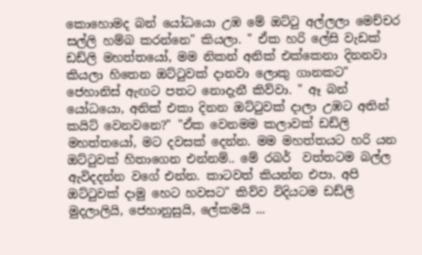කොහොමද බන් යෝධයො උඹ මේ ඔට්ටු අල්ලලා මෙච්චර සල්ලි හම්බ කරන්නෙ" කියලා. " ඒක හරි ලේසි වැඩක් ඩඩ්ලි මහත්තයෝ, මම නිකන් අනික් එක්කෙනා දිනනවා කියලා හිතෙන ඔට්ටුවක් දානවා ලොකු ගානකට" ජෙහානිස් ඇඟට පතට නොදැනී කිව්වා. " ඈ බන් යෝධයො, අනික් එකා දිනන ඔට්ටුවක් දාලා උඹට අතින් කයිට් වෙනවනෙ?" "ඒක වෙනමම කලාවක් ඩඩ්ලි මහත්තයෝ, මට දවසක් දෙන්න. මම මහත්තයට හරි යන ඔට්ටුවක් හිතාගෙන එන්නම්.. මේ රබර්  වත්තටම බල්ල ඇවිදදන්න වගේ එන්න. කාටවත් කියන්න එපා. අපි ඔට්ටුවක් දාමු හෙට හවසට" කිව්ව විදියටම ඩඩ්ලි මුදලාලියි, ජෙහානුසුයි, ලේකමයි ...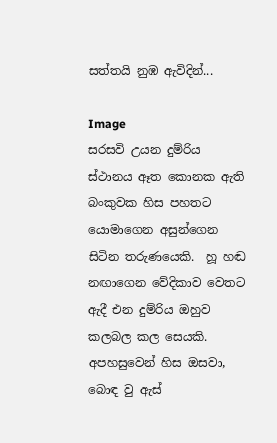සත්තයි නුඹ ඇවිදින්...

Image
සරසවි උයන දුම්රිය ස්ථානය ඈත කොනක ඇති බංකුවක හිස පහතට යොමාගෙන අසුන්ගෙන සිටින තරුණයෙකි.  හූ හඬ නඟාගෙන වේදිකාව වෙතට ඇදී එන දුම්රිය ඔහුව කලබල කල සෙයකි. අපහසුවෙන් හිස ඔසවා, බොඳ වු ඇස්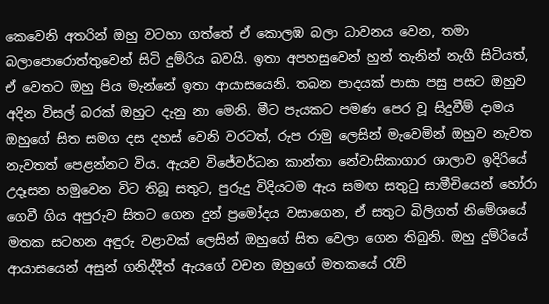කෙවෙනි අතරින් ඔහු වටහා ගත්තේ ඒ කොලඹ බලා ධාවනය වෙන, තමා බලාපොරොත්තුවෙන් සිටි දුම්රිය බවයි. ඉතා අපහසුවෙන් හුන් තැනින් නැගී සිටියත්, ඒ වෙතට ඔහු පිය මැන්නේ ඉතා ආයාසයෙනි. තබන පාදයක් පාසා පසු පසට ඔහුව අදින විසල් බරක් ඔහුට දැනු නා මෙනි. මීට පැයකට පමණ පෙර වූ සිදුවීම් දාමය ඔහුගේ සිත සමග දස දහස් වෙනි වරටත්, රුප රාමු ලෙසින් මැවෙමින් ඔහුව නැවත නැවතත් පෙළන්නට විය. ඇයව විජේවර්ධන කාන්තා නේවාසිකාගාර ශාලාව ඉදිරියේ උදෑසන හමුවෙන විට තිබූ සතුට, පුරුදු විදියටම ඇය සමඟ සතුටු සාමීචියෙන් හෝරා ගෙවී ගිය අපුරුව සිතට ගෙන දුන් ප්‍රමෝදය වසාගෙන, ඒ සතුට බිලිගත් නිමේශයේ මතක සටහන අඳුරු වළාවක් ලෙසින් ඔහුගේ සිත වෙලා ගෙන තිබුනි. ඔහු දුම්රියේ ආයාසයෙන් අසුන් ගනිද්දීත් ඇයගේ වචන ඔහුගේ මතකයේ රැව්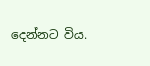දෙන්නට විය.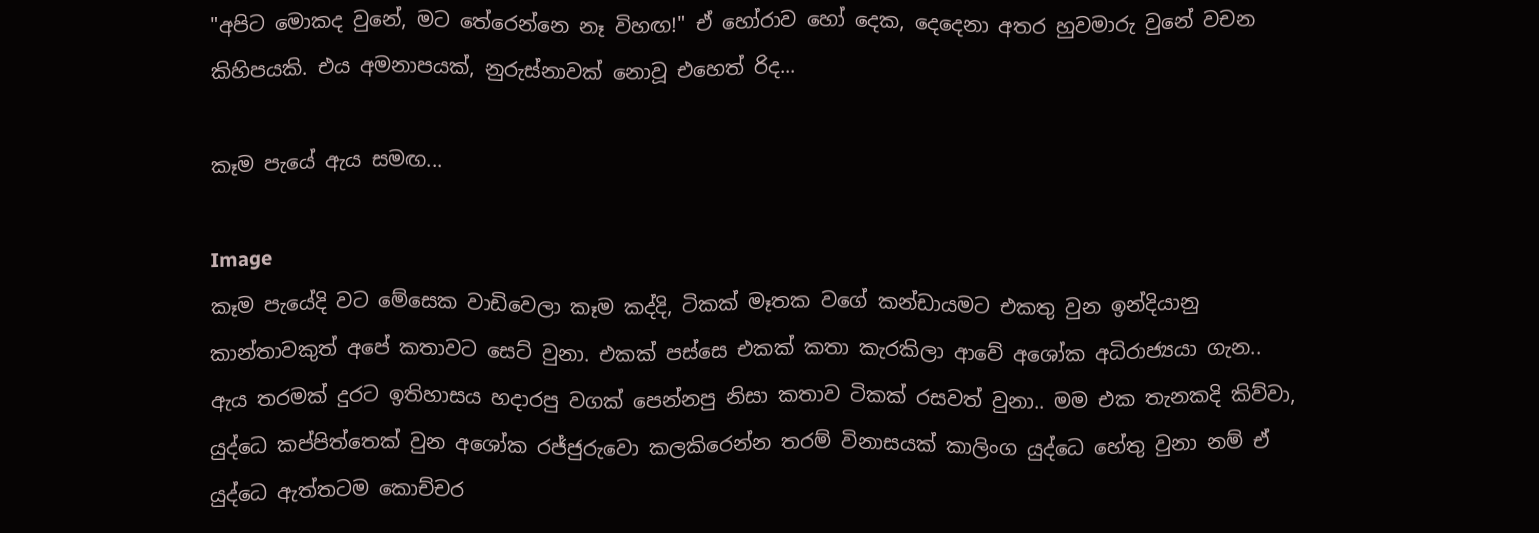"අපිට මොකද වුනේ, මට තේරෙන්නෙ නෑ විහඟ!" ඒ හෝරාව හෝ දෙක, දෙදෙනා අතර හුවමාරු වුනේ වචන කිහිපයකි. එය අමනාපයක්, නුරුස්නාවක් නොවූ එහෙත් රිද...

කෑම පැයේ ඇය සමඟ...

Image
කෑම පැයේදි වට මේසෙක වාඩිවෙලා කෑම කද්දි, ටිකක් මෑතක වගේ කන්ඩායමට එකතු වුන ඉන්දියානු කාන්තාවකුත් අපේ කතාවට සෙට් වුනා. එකක් පස්සෙ එකක් කතා කැරකිලා ආවේ අශෝක අධිරාජ්‍යයා ගැන.. ඇය තරමක් දුරට ඉතිහාසය හදාරපු වගක් පෙන්නපු නිසා කතාව ටිකක් රසවත් වුනා.. මම එක තැනකදි කිව්වා, යුද්ධෙ කප්පිත්තෙක් වුන අශෝක රජ්ජුරුවො කලකිරෙන්න තරම් විනාසයක් කාලිංග යුද්ධෙ හේතු වුනා නම් ඒ යුද්ධෙ ඇත්තටම කොච්චර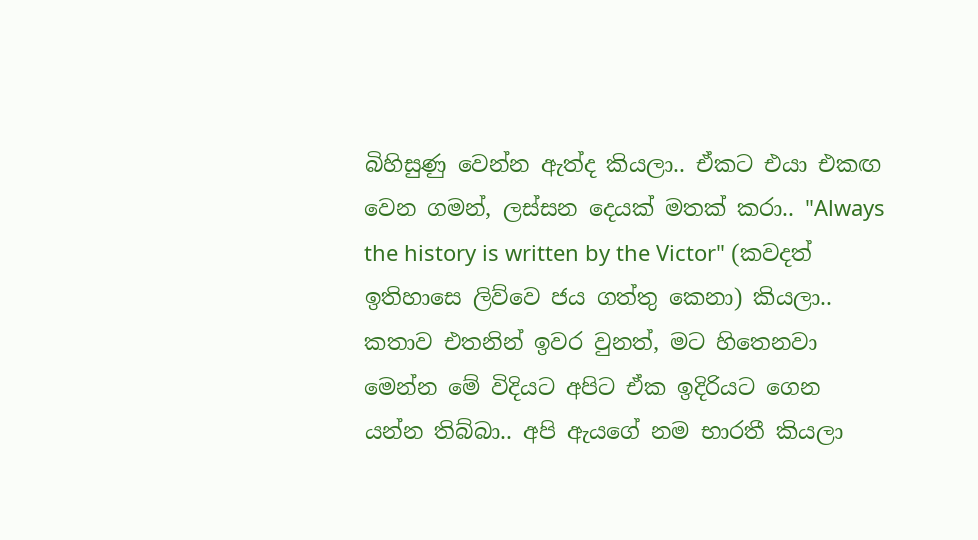බිහිසුණු වෙන්න ඇත්ද කියලා.. ඒකට එයා එකඟ වෙන ගමන්, ලස්සන දෙයක් මතක් කරා.. "Always the history is written by the Victor" (කවදත් ඉතිහාසෙ ලිව්වෙ ජය ගත්තු කෙනා) කියලා.. කතාව එතනින් ඉවර වුනත්, මට හිතෙනවා මෙන්න මේ විදියට අපිට ඒක ඉදිරියට ගෙන යන්න තිබ්බා.. අපි ඇයගේ නම භාරතී කියලා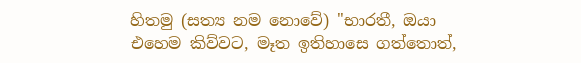හිතමු (සත්‍ය නම නොවේ) "භාරතී, ඔයා එහෙම කිව්වට, මෑත ඉතිහාසෙ ගත්තොත්,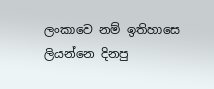ලංකාවෙ නම් ඉතිහාසෙ ලියන්නෙ දිනපු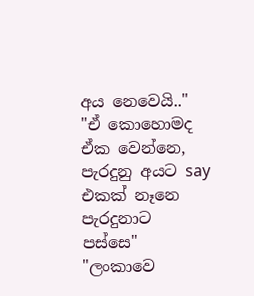අය නෙවෙයි.." "ඒ කොහොමද ඒක වෙන්නෙ, පැරදුනු අයට say එකක් නෑනෙ පැරදුනාට පස්සෙ" "ලංකාවෙ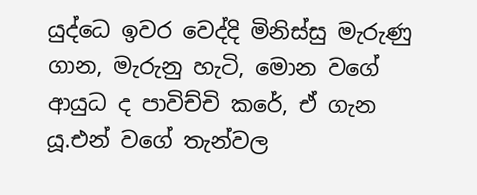යුද්ධෙ ඉවර වෙද්දි මිනිස්සු මැරුණු ගාන, මැරුනු හැටි, මොන වගේ ආයුධ ද පාවිච්චි කරේ, ඒ ගැන යූ.එන් වගේ තැන්වල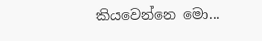කියවෙන්නෙ මො...